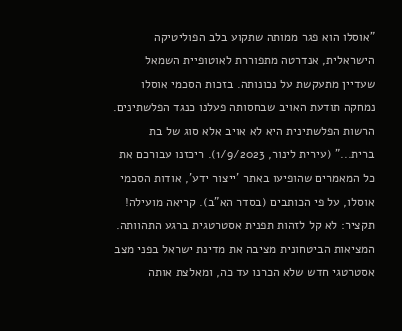"אוסלו הוא פגר ממותה שתקוע בלב הפוליטיקה הישראלית, אנדרטה מתפוררת לאוטופיית השמאל שעדיין מתעקשת על נכונותה. בזכות הסכמי אוסלו נמחקה תודעת האויב שבחסותה פעלנו כנגד הפלשתינים. הרשות הפלשתינית היא לא אויב אלא סוג של בת ברית..." (עירית לינור, 1/9/2023). ריכזנו עבורכם את כל המאמרים שהופיעו באתר 'ייצור ידע', אודות הסכמי אוסלו, על פי הכותבים (בסדר הא"ב). קריאה מועילה!
תקציר: לא קל לזהות תפנית אסטרטגית ברגע התהוותה. המציאות הביטחונית מציבה את מדינת ישראל בפני מצב אסטרטגי חדש שלא הכרנו עד כה, ומאלצת אותה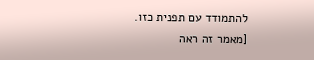להתמודד עם תפנית כזו. [מאמר זה ראה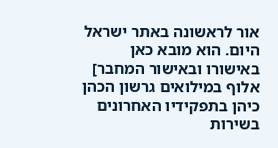אור לראשונה באתר ישראל היום. הוא מובא כאן באישורו ובאישור המחבר] אלוף במילואים גרשון הכהן כיהן בתפקידיו האחרונים בשירות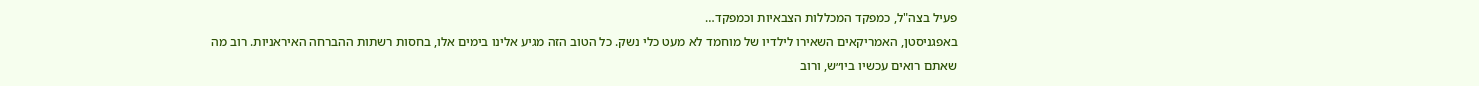פעיל בצה"ל, כמפקד המכללות הצבאיות וכמפקד…
באפגניסטן, האמריקאים השאירו לילדיו של מוחמד לא מעט כלי נשק. כל הטוב הזה מגיע אלינו בימים אלו, בחסות רשתות ההברחה האיראניות. רוב מה שאתם רואים עכשיו ביו״ש, ורוב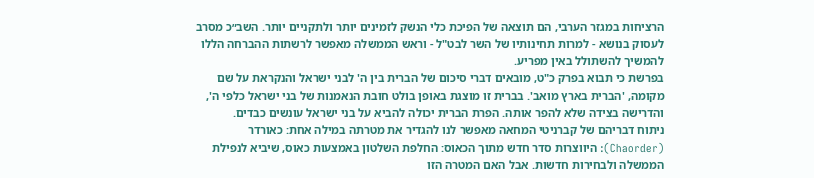הרציחות במגזר הערבי, הם תוצאה של הפיכת כלי הנשק לזמינים יותר ולתקניים יותר. השב״כ מסרב לעסוק בנושא - למרות תחינותיו של השר לבט"ל - וראש הממשלה מאפשר לרשתות ההברחה הללו להמשיך להשתולל באין מפריע.
בפרשת כי תבוא בפרק כ"ט, מובאים דברי סיכום של הברית בין ה' לבני ישראל והנקראת על שם מקומה, 'הברית בארץ מואב'. בברית זו מוצגת באופן בולט חובת הנאמנות של בני ישראל כלפי ה', והדרישה בצידה שלא להפר אותה. הפרת הברית יכולה להביא על בני ישראל עונשים כבדים.
ניתוח דבריהם של קברניטי המחאה מאפשר לנו להגדיר את מטרתה במילה אחת: כאורדר (Chaorder): היווצרות סדר חדש מתוך הכאוס: החלפת השלטון באמצעות כאוס, שיביא לנפילת הממשלה ולבחירות חדשות. אבל האם המטרה הזו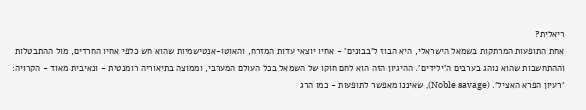ריאלית?
אחת התופעות המרתקות בשמאל הישראלי, היא הבוז ל'בבונים' - אחיו יוצאי עדות המזרח, והאוטו-אנטישמיות שהוא חש כלפי אחיו החרדים, מול ההתבטלות וההתחשבות שהוא נוהג בערבים ה'ילידים'. ההיגיון הזה הוא לחם חוקו של השמאל בכל העולם המערבי, וממוצה בתיאוריה רומנטית - ונאיבית מאוד - הקרויה: 'רעיון הפרא האציל'. (Noble savage), שאיננו מאפשר לתופעות - כמו הרג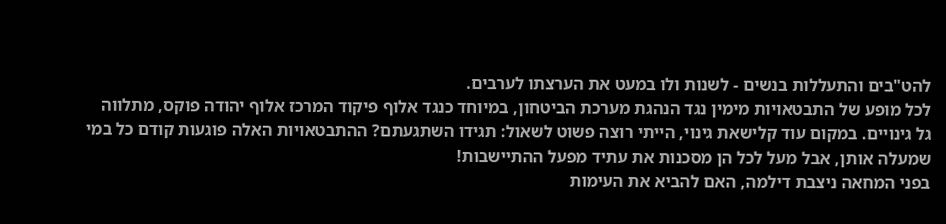להט"בים והתעללות בנשים - לשנות ולו במעט את הערצתו לערבים.
לכל מופע של התבטאויות מימין נגד הנהגת מערכת הביטחון, במיוחד כנגד אלוף פיקוד המרכז אלוף יהודה פוקס, מתלווה גל גינויים. במקום עוד קלישאת גינוי, הייתי רוצה פשוט לשאול: תגידו השתגעתם? ההתבטאויות האלה פוגעות קודם כל במי שמעלה אותן, אבל מעל לכל הן מסכנות את עתיד מפעל ההתיישבות!
בפני המחאה ניצבת דילמה, האם להביא את העימות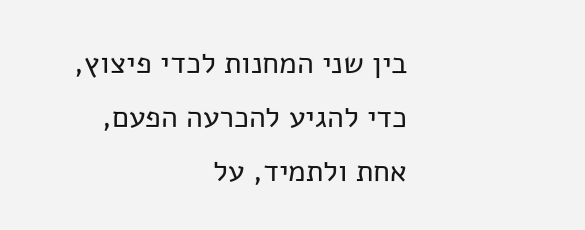בין שני המחנות לכדי פיצוץ, כדי להגיע להכרעה הפעם, אחת ולתמיד, על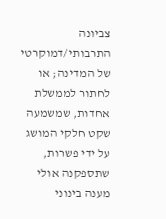צביונה התרבותי/דמוקרטי של המדינה; או לחתור לממשלת אחדות, שמשמעה שקט חלקי המושג על ידי פשרות, שתספקנה אולי מענה בינוני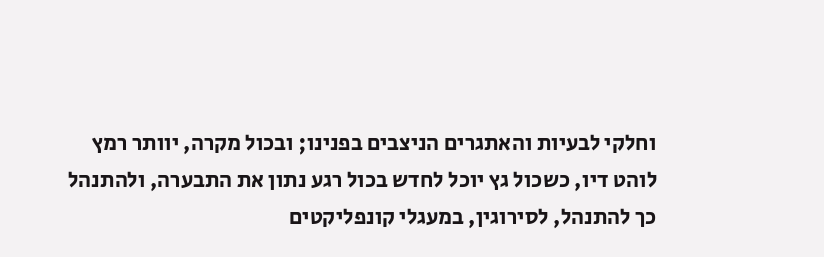וחלקי לבעיות והאתגרים הניצבים בפנינו; ובכול מקרה, יוותר רמץ לוהט דיו, כשכול גץ יוכל לחדש בכול רגע נתון את התבערה, ולהתנהל כך להתנהל, לסירוגין, במעגלי קונפליקטים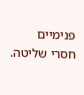פנימיים חסרי שליטה.